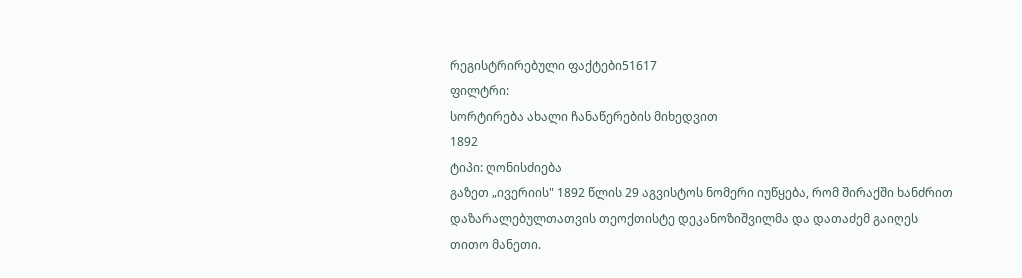რეგისტრირებული ფაქტები51617
ფილტრი:
სორტირება ახალი ჩანაწერების მიხედვით
1892
ტიპი: ღონისძიება
გაზეთ „ივერიის" 1892 წლის 29 აგვისტოს ნომერი იუწყება, რომ შირაქში ხანძრით დაზარალებულთათვის თეოქთისტე დეკანოზიშვილმა და დათაძემ გაიღეს თითო მანეთი.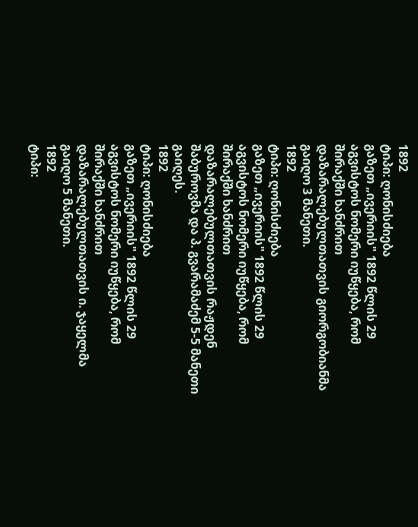1892
ტიპი: ღონისძიება
გაზეთ „ივერიის" 1892 წლის 29 აგვისტოს ნომერი იუწყება, რომ შირაქში ხანძრით დაზარალებულთათვის გიორგობიანმა გაიღო 3 მანეთი.
1892
ტიპი: ღონისძიება
გაზეთ „ივერიის" 1892 წლის 29 აგვისტოს ნომერი იუწყება, რომ შირაქში ხანძრით დაზარალებულთათვის რაჟდენ შაბუროვმა და პ. გვარამაძემ 5-5 მანეთი გაიღეს.
1892
ტიპი: ღონისძიება
გაზეთ „ივერიის" 1892 წლის 29 აგვისტოს ნომერი იუწყება, რომ შირაქში ხანძრით დაზარალებულთათვის ი. ჯაყელმა გაიღო 5 მანეთი.
1892
ტიპი: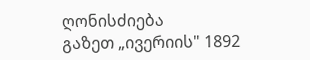ღონისძიება
გაზეთ „ივერიის" 1892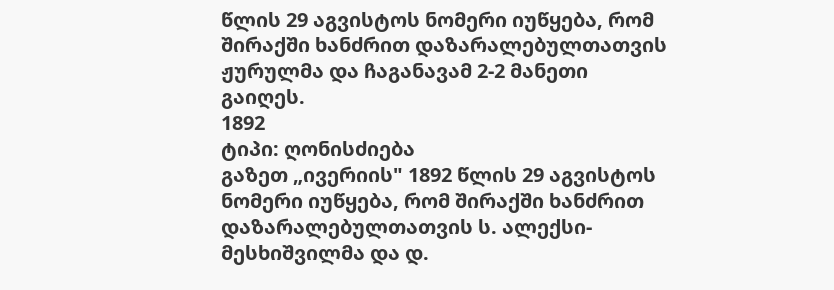წლის 29 აგვისტოს ნომერი იუწყება, რომ შირაქში ხანძრით დაზარალებულთათვის ჟურულმა და ჩაგანავამ 2-2 მანეთი გაიღეს.
1892
ტიპი: ღონისძიება
გაზეთ „ივერიის" 1892 წლის 29 აგვისტოს ნომერი იუწყება, რომ შირაქში ხანძრით დაზარალებულთათვის ს. ალექსი-მესხიშვილმა და დ.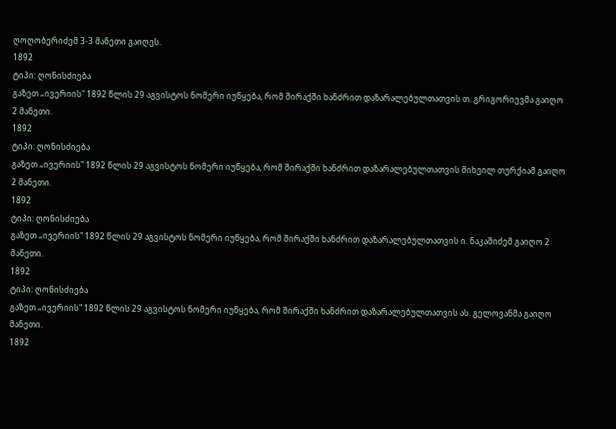ღოღობერიძემ 3-3 მანეთი გაიღეს.
1892
ტიპი: ღონისძიება
გაზეთ „ივერიის" 1892 წლის 29 აგვისტოს ნომერი იუწყება, რომ შირაქში ხანძრით დაზარალებულთათვის თ. გრიგორიევმა გაიღო 2 მანეთი.
1892
ტიპი: ღონისძიება
გაზეთ „ივერიის" 1892 წლის 29 აგვისტოს ნომერი იუწყება, რომ შირაქში ხანძრით დაზარალებულთათვის მიხეილ თურქიამ გაიღო 2 მანეთი.
1892
ტიპი: ღონისძიება
გაზეთ „ივერიის" 1892 წლის 29 აგვისტოს ნომერი იუწყება, რომ შირაქში ხანძრით დაზარალებულთათვის ი. ნაკაშიძემ გაიღო 2 მანეთი.
1892
ტიპი: ღონისძიება
გაზეთ „ივერიის" 1892 წლის 29 აგვისტოს ნომერი იუწყება, რომ შირაქში ხანძრით დაზარალებულთათვის ას. გელოვანმა გაიღო მანეთი.
1892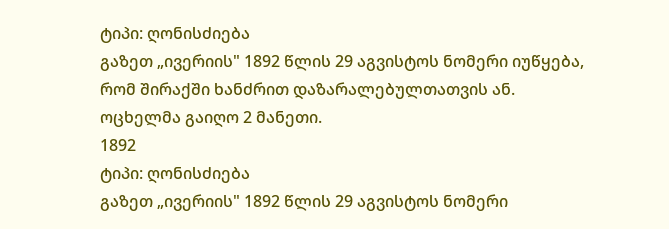ტიპი: ღონისძიება
გაზეთ „ივერიის" 1892 წლის 29 აგვისტოს ნომერი იუწყება, რომ შირაქში ხანძრით დაზარალებულთათვის ან. ოცხელმა გაიღო 2 მანეთი.
1892
ტიპი: ღონისძიება
გაზეთ „ივერიის" 1892 წლის 29 აგვისტოს ნომერი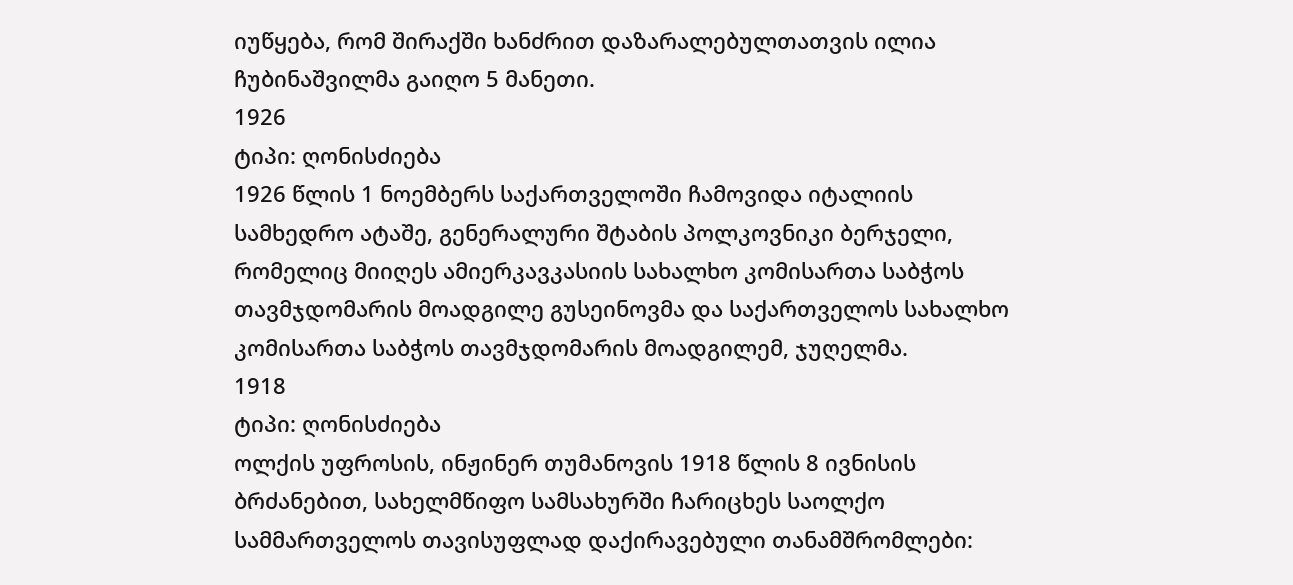იუწყება, რომ შირაქში ხანძრით დაზარალებულთათვის ილია ჩუბინაშვილმა გაიღო 5 მანეთი.
1926
ტიპი: ღონისძიება
1926 წლის 1 ნოემბერს საქართველოში ჩამოვიდა იტალიის სამხედრო ატაშე, გენერალური შტაბის პოლკოვნიკი ბერჯელი, რომელიც მიიღეს ამიერკავკასიის სახალხო კომისართა საბჭოს თავმჯდომარის მოადგილე გუსეინოვმა და საქართველოს სახალხო კომისართა საბჭოს თავმჯდომარის მოადგილემ, ჯუღელმა.
1918
ტიპი: ღონისძიება
ოლქის უფროსის, ინჟინერ თუმანოვის 1918 წლის 8 ივნისის ბრძანებით, სახელმწიფო სამსახურში ჩარიცხეს საოლქო სამმართველოს თავისუფლად დაქირავებული თანამშრომლები: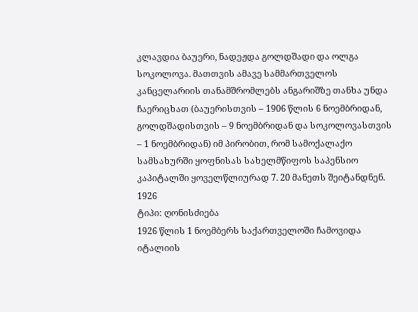კლავდია ბაუერი, ნადეჟდა გოლდშადი და ოლგა სოკოლოვა. მათთვის ამავე სამმართველოს კანცელარიის თანამშრომლებს ანგარიშზე თანხა უნდა ჩაერიცხათ (ბაუერისთვის – 1906 წლის 6 ნოემბრიდან, გოლდშადისთვის – 9 ნოემბრიდან და სოკოლოვასთვის – 1 ნოემბრიდან) იმ პირობით, რომ სამოქალაქო სამსახურში ყოფნისას სახელმწიფოს საპენსიო კაპიტალში ყოველწლიურად 7. 20 მანეთს შეიტანდნენ.
1926
ტიპი: ღონისძიება
1926 წლის 1 ნოემბერს საქართველოში ჩამოვიდა იტალიის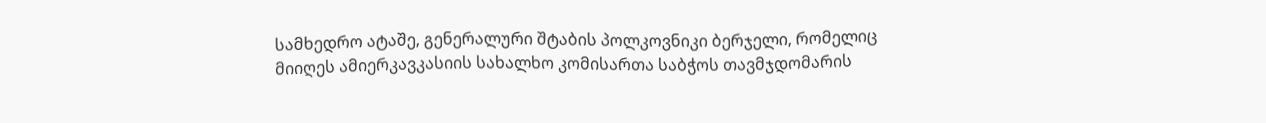სამხედრო ატაშე, გენერალური შტაბის პოლკოვნიკი ბერჯელი, რომელიც მიიღეს ამიერკავკასიის სახალხო კომისართა საბჭოს თავმჯდომარის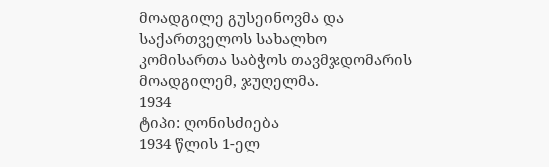მოადგილე გუსეინოვმა და საქართველოს სახალხო კომისართა საბჭოს თავმჯდომარის მოადგილემ, ჯუღელმა.
1934
ტიპი: ღონისძიება
1934 წლის 1-ელ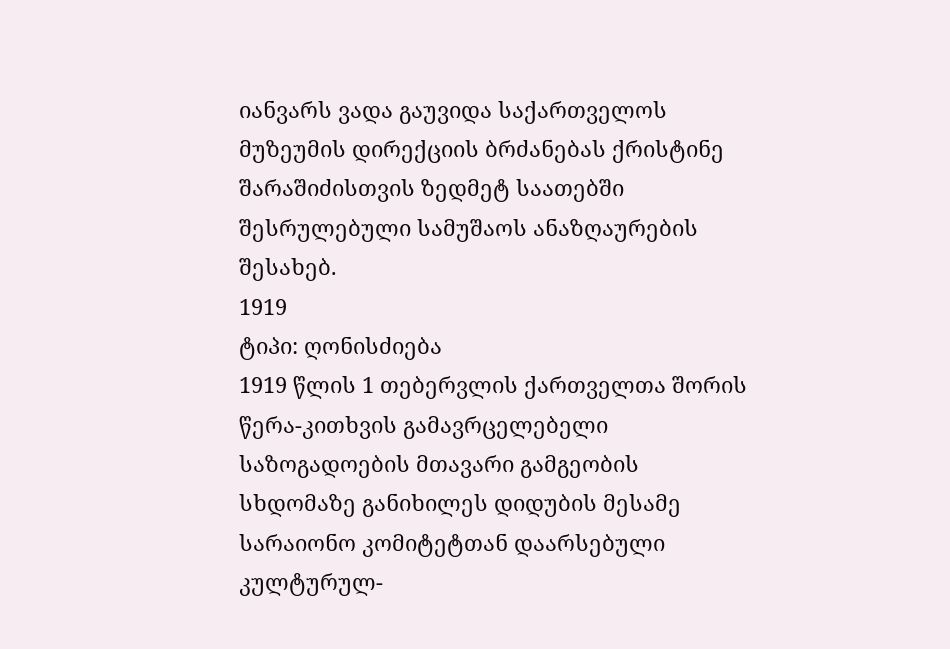იანვარს ვადა გაუვიდა საქართველოს მუზეუმის დირექციის ბრძანებას ქრისტინე შარაშიძისთვის ზედმეტ საათებში შესრულებული სამუშაოს ანაზღაურების შესახებ.
1919
ტიპი: ღონისძიება
1919 წლის 1 თებერვლის ქართველთა შორის წერა-კითხვის გამავრცელებელი საზოგადოების მთავარი გამგეობის სხდომაზე განიხილეს დიდუბის მესამე სარაიონო კომიტეტთან დაარსებული კულტურულ-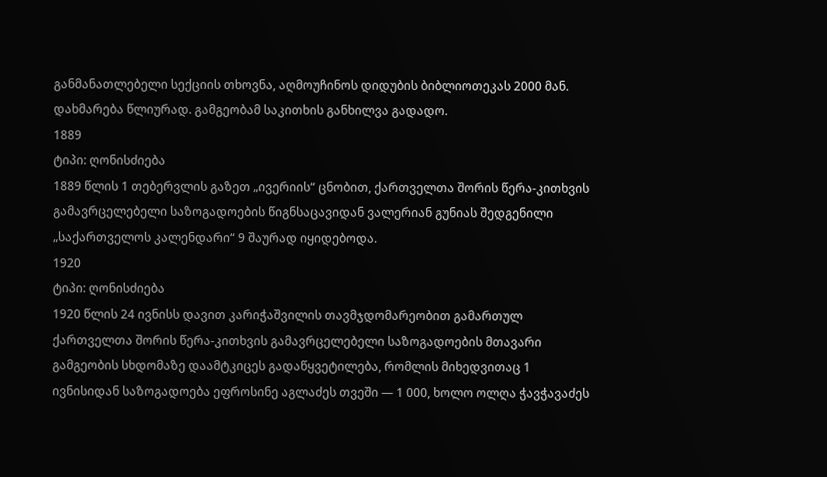განმანათლებელი სექციის თხოვნა, აღმოუჩინოს დიდუბის ბიბლიოთეკას 2000 მან. დახმარება წლიურად. გამგეობამ საკითხის განხილვა გადადო.
1889
ტიპი: ღონისძიება
1889 წლის 1 თებერვლის გაზეთ „ივერიის“ ცნობით, ქართველთა შორის წერა-კითხვის გამავრცელებელი საზოგადოების წიგნსაცავიდან ვალერიან გუნიას შედგენილი „საქართველოს კალენდარი“ 9 შაურად იყიდებოდა.
1920
ტიპი: ღონისძიება
1920 წლის 24 ივნისს დავით კარიჭაშვილის თავმჯდომარეობით გამართულ ქართველთა შორის წერა-კითხვის გამავრცელებელი საზოგადოების მთავარი გამგეობის სხდომაზე დაამტკიცეს გადაწყვეტილება, რომლის მიხედვითაც 1 ივნისიდან საზოგადოება ეფროსინე აგლაძეს თვეში — 1 000, ხოლო ოლღა ჭავჭავაძეს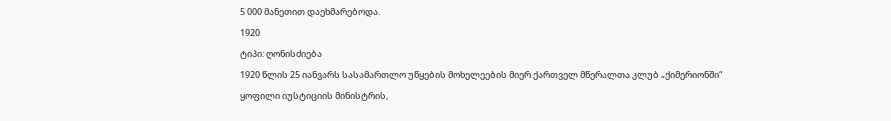5 000 მანეთით დაეხმარებოდა.
1920
ტიპი: ღონისძიება
1920 წლის 25 იანვარს სასამართლო უწყების მოხელეების მიერ ქართველ მწერალთა კლუბ „ქიმერიონში“ ყოფილი იუსტიციის მინისტრის,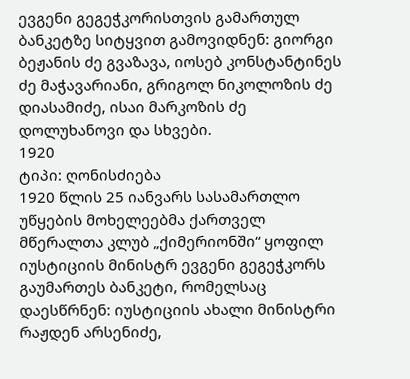ევგენი გეგეჭკორისთვის გამართულ ბანკეტზე სიტყვით გამოვიდნენ: გიორგი ბეჟანის ძე გვაზავა, იოსებ კონსტანტინეს ძე მაჭავარიანი, გრიგოლ ნიკოლოზის ძე დიასამიძე, ისაი მარკოზის ძე დოლუხანოვი და სხვები.
1920
ტიპი: ღონისძიება
1920 წლის 25 იანვარს სასამართლო უწყების მოხელეებმა ქართველ მწერალთა კლუბ „ქიმერიონში“ ყოფილ იუსტიციის მინისტრ ევგენი გეგეჭკორს გაუმართეს ბანკეტი, რომელსაც დაესწრნენ: იუსტიციის ახალი მინისტრი რაჟდენ არსენიძე,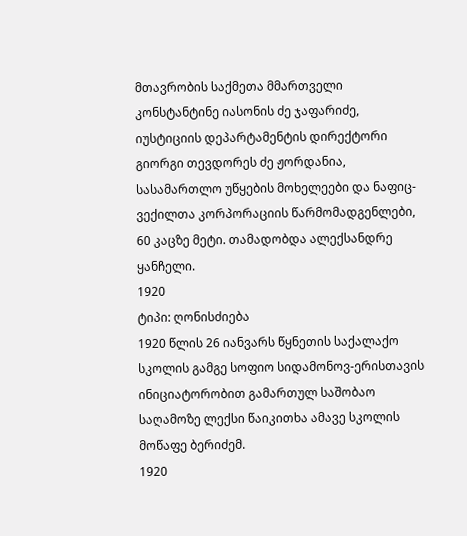მთავრობის საქმეთა მმართველი კონსტანტინე იასონის ძე ჯაფარიძე, იუსტიციის დეპარტამენტის დირექტორი გიორგი თევდორეს ძე ჟორდანია, სასამართლო უწყების მოხელეები და ნაფიც-ვექილთა კორპორაციის წარმომადგენლები, 60 კაცზე მეტი. თამადობდა ალექსანდრე ყანჩელი.
1920
ტიპი: ღონისძიება
1920 წლის 26 იანვარს წყნეთის საქალაქო სკოლის გამგე სოფიო სიდამონოვ-ერისთავის ინიციატორობით გამართულ საშობაო საღამოზე ლექსი წაიკითხა ამავე სკოლის მოწაფე ბერიძემ.
1920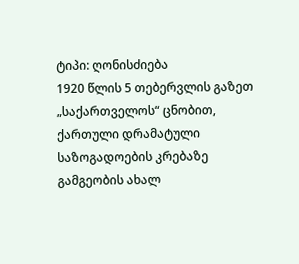ტიპი: ღონისძიება
1920 წლის 5 თებერვლის გაზეთ „საქართველოს“ ცნობით, ქართული დრამატული საზოგადოების კრებაზე გამგეობის ახალ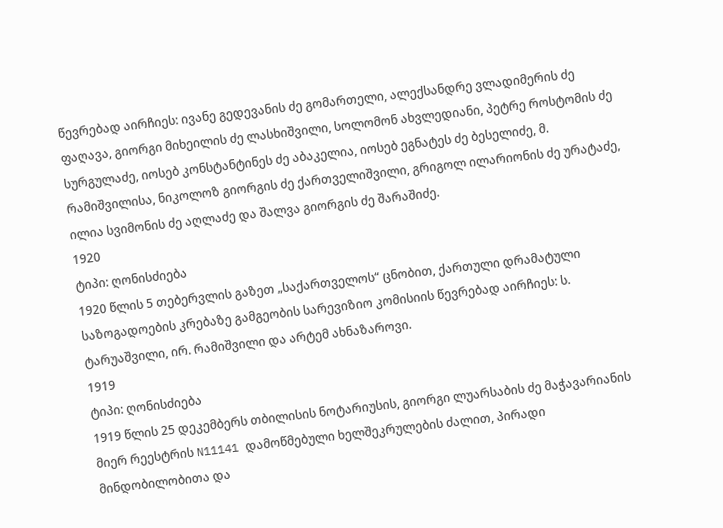წევრებად აირჩიეს: ივანე გედევანის ძე გომართელი, ალექსანდრე ვლადიმერის ძე ფაღავა, გიორგი მიხეილის ძე ლასხიშვილი, სოლომონ ახვლედიანი, პეტრე როსტომის ძე სურგულაძე, იოსებ კონსტანტინეს ძე აბაკელია, იოსებ ეგნატეს ძე ბესელიძე, მ. რამიშვილისა, ნიკოლოზ გიორგის ძე ქართველიშვილი, გრიგოლ ილარიონის ძე ურატაძე, ილია სვიმონის ძე აღლაძე და შალვა გიორგის ძე შარაშიძე.
1920
ტიპი: ღონისძიება
1920 წლის 5 თებერვლის გაზეთ „საქართველოს“ ცნობით, ქართული დრამატული საზოგადოების კრებაზე გამგეობის სარევიზიო კომისიის წევრებად აირჩიეს: ს. ტარუაშვილი, ირ. რამიშვილი და არტემ ახნაზაროვი.
1919
ტიპი: ღონისძიება
1919 წლის 25 დეკემბერს თბილისის ნოტარიუსის, გიორგი ლუარსაბის ძე მაჭავარიანის მიერ რეესტრის N11141 დამოწმებული ხელშეკრულების ძალით, პირადი მინდობილობითა და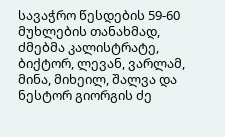სავაჭრო წესდების 59-60 მუხლების თანახმად, ძმებმა კალისტრატე, ბიქტორ, ლევან, ვარლამ, მინა, მიხეილ, შალვა და ნესტორ გიორგის ძე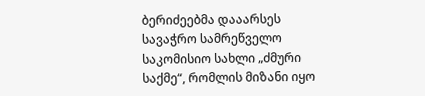ბერიძეებმა დააარსეს სავაჭრო სამრეწველო საკომისიო სახლი „ძმური საქმე“, რომლის მიზანი იყო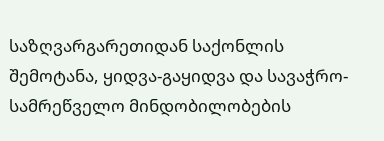საზღვარგარეთიდან საქონლის შემოტანა, ყიდვა-გაყიდვა და სავაჭრო-სამრეწველო მინდობილობების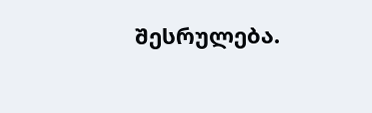შესრულება.